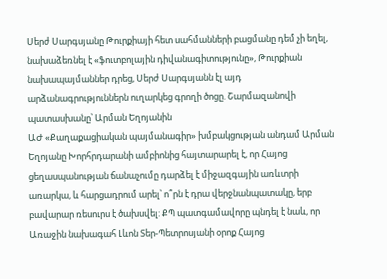Սերժ Սարգսյանը Թուրքիայի հետ սահմանների բացմանը դեմ չի եղել, նախաձեռնել է «ֆուտբոլային դիվանագիտությունը», Թուրքիան նախապայմաններ դրեց, Սերժ Սարգսյանն էլ այդ արձանագրություններն ուղարկեց գրողի ծոցը. Շարմազանովի պատասխանը՝ Արման Եղոյանին
ԱԺ «Քաղաքացիական պայմանագիր» խմբակցության անդամ Արման Եղոյանը Խորհրդարանի ամբիոնից հայտարարել է, որ Հայոց ցեղասպանության ճանաչումը դարձել է միջազգային առևտրի առարկա, և հարցադրում արել՝ ո՞րն է դրա վերջնանպատակը, երբ բավարար ռեսուրս է ծախսվել: ՔՊ պատգամավորը պնդել է նաև, որ Առաջին նախագահ Լևոն Տեր-Պետրոսյանի օրոք Հայոց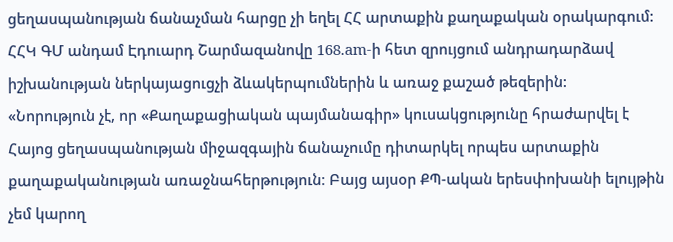ցեղասպանության ճանաչման հարցը չի եղել ՀՀ արտաքին քաղաքական օրակարգում:
ՀՀԿ ԳՄ անդամ Էդուարդ Շարմազանովը 168.am-ի հետ զրույցում անդրադարձավ իշխանության ներկայացուցչի ձևակերպումներին և առաջ քաշած թեզերին:
«Նորություն չէ, որ «Քաղաքացիական պայմանագիր» կուսակցությունը հրաժարվել է Հայոց ցեղասպանության միջազգային ճանաչումը դիտարկել որպես արտաքին քաղաքականության առաջնահերթություն։ Բայց այսօր ՔՊ-ական երեսփոխանի ելույթին չեմ կարող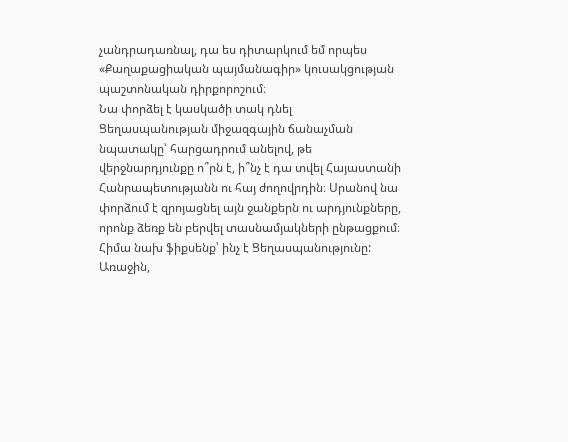չանդրադառնալ, դա ես դիտարկում եմ որպես «Քաղաքացիական պայմանագիր» կուսակցության պաշտոնական դիրքորոշում։
Նա փորձել է կասկածի տակ դնել Ցեղասպանության միջազգային ճանաչման նպատակը՝ հարցադրում անելով, թե վերջնարդյունքը ո՞րն է, ի՞նչ է դա տվել Հայաստանի Հանրապետությանն ու հայ ժողովրդին։ Սրանով նա փորձում է զրոյացնել այն ջանքերն ու արդյունքները, որոնք ձեռք են բերվել տասնամյակների ընթացքում։ Հիմա նախ ֆիքսենք՝ ինչ է Ցեղասպանությունը:
Առաջին,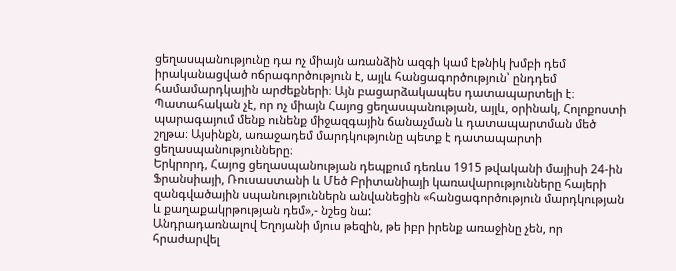ցեղասպանությունը դա ոչ միայն առանձին ազգի կամ էթնիկ խմբի դեմ իրականացված ոճրագործություն է, այլև հանցագործություն՝ ընդդեմ համամարդկային արժեքների։ Այն բացարձակապես դատապարտելի է։ Պատահական չէ, որ ոչ միայն Հայոց ցեղասպանության, այլև, օրինակ, Հոլոքոստի պարագայում մենք ունենք միջազգային ճանաչման և դատապարտման մեծ շղթա։ Այսինքն, առաջադեմ մարդկությունը պետք է դատապարտի ցեղասպանությունները։
Երկրորդ, Հայոց ցեղասպանության դեպքում դեռևս 1915 թվականի մայիսի 24-ին Ֆրանսիայի, Ռուսաստանի և Մեծ Բրիտանիայի կառավարությունները հայերի զանգվածային սպանություններն անվանեցին «հանցագործություն մարդկության և քաղաքակրթության դեմ»,- նշեց նա:
Անդրադառնալով Եղոյանի մյուս թեզին, թե իբր իրենք առաջինը չեն, որ հրաժարվել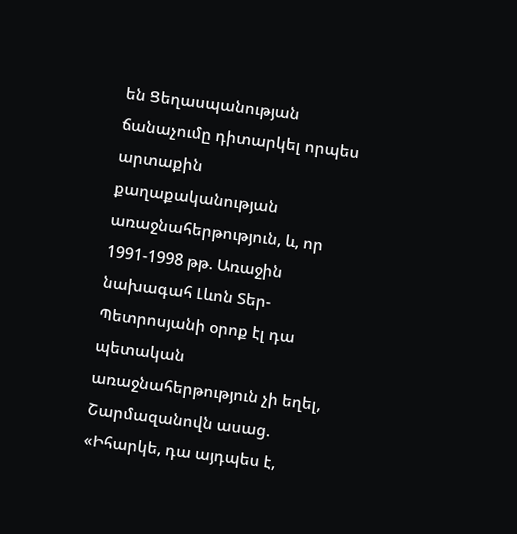են Ցեղասպանության ճանաչումը դիտարկել որպես արտաքին քաղաքականության առաջնահերթություն, և, որ 1991-1998 թթ. Առաջին նախագահ Լևոն Տեր-Պետրոսյանի օրոք էլ դա պետական առաջնահերթություն չի եղել, Շարմազանովն ասաց.
«Իհարկե, դա այդպես է,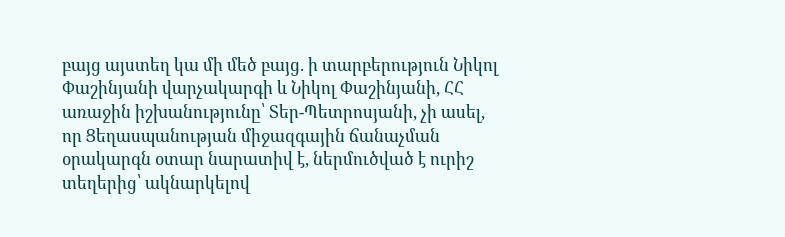բայց այստեղ կա մի մեծ բայց. ի տարբերություն Նիկոլ Փաշինյանի վարչակարգի և Նիկոլ Փաշինյանի, ՀՀ առաջին իշխանությունը՝ Տեր-Պետրոսյանի, չի ասել, որ Ցեղասպանության միջազգային ճանաչման օրակարգն օտար նարատիվ է, ներմուծված է ուրիշ տեղերից՝ ակնարկելով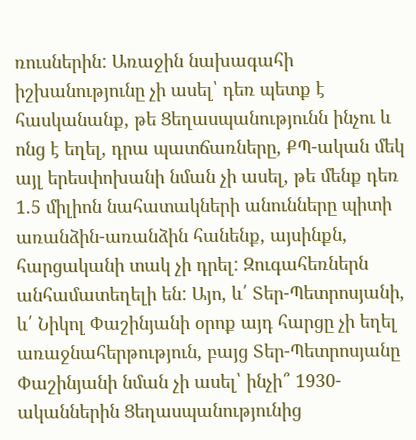ռուսներին: Առաջին նախագահի իշխանությունը չի ասել՝ դեռ պետք է հասկանանք, թե Ցեղասպանությունն ինչու և ոնց է եղել, դրա պատճառները, ՔՊ-ական մեկ այլ երեսփոխանի նման չի ասել, թե մենք դեռ 1.5 միլիոն նահատակների անունները պիտի առանձին-առանձին հանենք, այսինքն, հարցականի տակ չի դրել: Զուգահեռներն անհամատեղելի են: Այո, և՛ Տեր-Պետրոսյանի, և՛ Նիկոլ Փաշինյանի օրոք այդ հարցը չի եղել առաջնահերթություն, բայց Տեր-Պետրոսյանը Փաշինյանի նման չի ասել՝ ինչի՞ 1930-ականներին Ցեղասպանությունից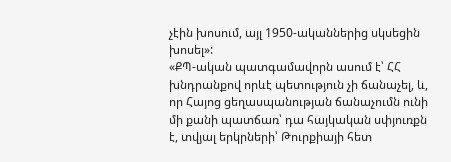չէին խոսում, այլ 1950-ականներից սկսեցին խոսել»:
«ՔՊ-ական պատգամավորն ասում է՝ ՀՀ խնդրանքով որևէ պետություն չի ճանաչել, և, որ Հայոց ցեղասպանության ճանաչումն ունի մի քանի պատճառ՝ դա հայկական սփյուռքն է, տվյալ երկրների՝ Թուրքիայի հետ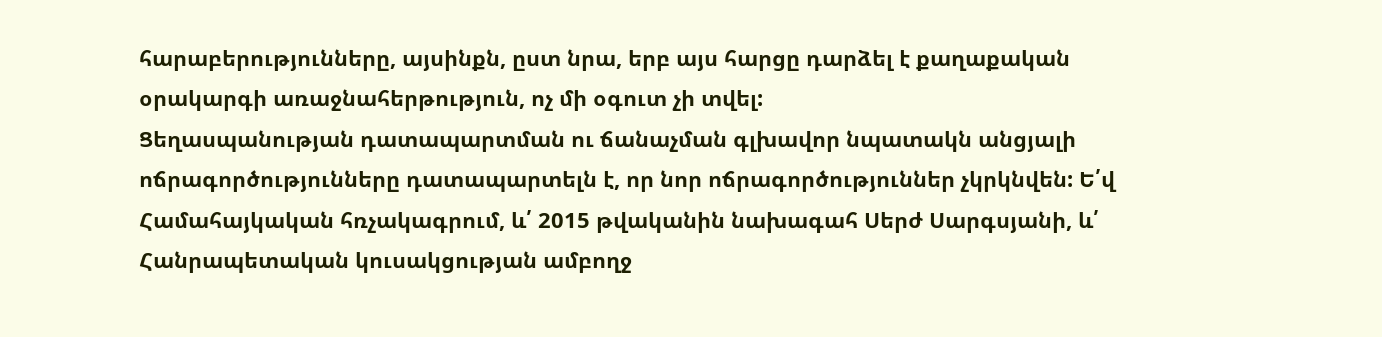հարաբերությունները, այսինքն, ըստ նրա, երբ այս հարցը դարձել է քաղաքական օրակարգի առաջնահերթություն, ոչ մի օգուտ չի տվել:
Ցեղասպանության դատապարտման ու ճանաչման գլխավոր նպատակն անցյալի ոճրագործությունները դատապարտելն է, որ նոր ոճրագործություններ չկրկնվեն: Ե՛վ Համահայկական հռչակագրում, և՛ 2015 թվականին նախագահ Սերժ Սարգսյանի, և՛ Հանրապետական կուսակցության ամբողջ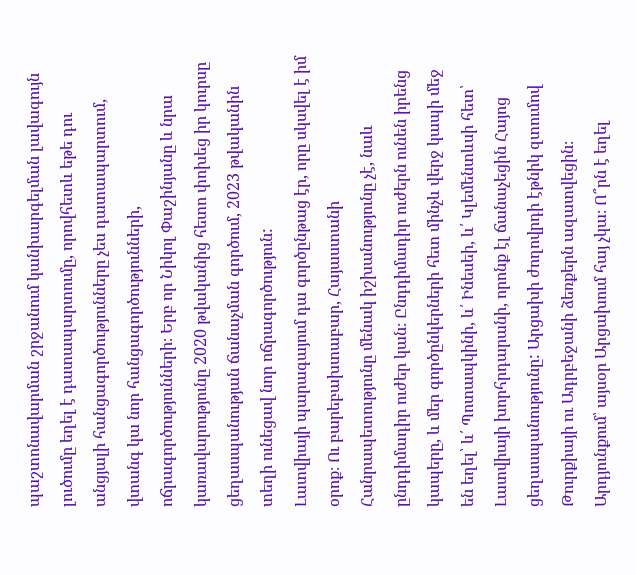պաշտոնավարման շրջանում կանխարգելման լավագույն լուծումը եղել է դատապարտումը, որովհետև եթե դու անցյալի հանցագործությունները չես դատապարտում, վտանգ կա նոր հանցագործությունների, ոճրագործությունների։ Երբ որ Նիկոլ Փաշինյանը և նրա կառավարությունը 2020 թվականից հետո փոխեց իր կուրսը ցեղասպանության ճանաչման գործում, 2023 թվականին տեղի ունեցավ նոր ոճրագործություն:
Լատվիայի պարագայում դա գործընթաց էր, որը սկսվել է իմ օրոք։ Ու բարեբախտաբար, Հայաստանի Հանրապետությունը մենակ իշխանությունը չէ, նաև ընդդիմադիր ուժեր կան։ Ընդդիմադիր ուժերն ունեն իրենց կապերը, և մեր գործընկերների հետ մինչև վերջ կապի մեջ են եղել՝ և՛ Պոտապկինի, և՛ Ինեսեի, և՛ Կլեմենտևսի հետ՝ Լատվիայի խորհրդարանի, որոնք էլ ճանաչեցին Հայոց ցեղասպանությունը: Արցախի ժողովրդի էթնիկ զտումով Թուրքիայի ու Ադրբեջանի ձեռքերն ազատվեցին։ Արդյունքում՝ այսօր Արցախում հայ չկա։ Ո՞րն է եղել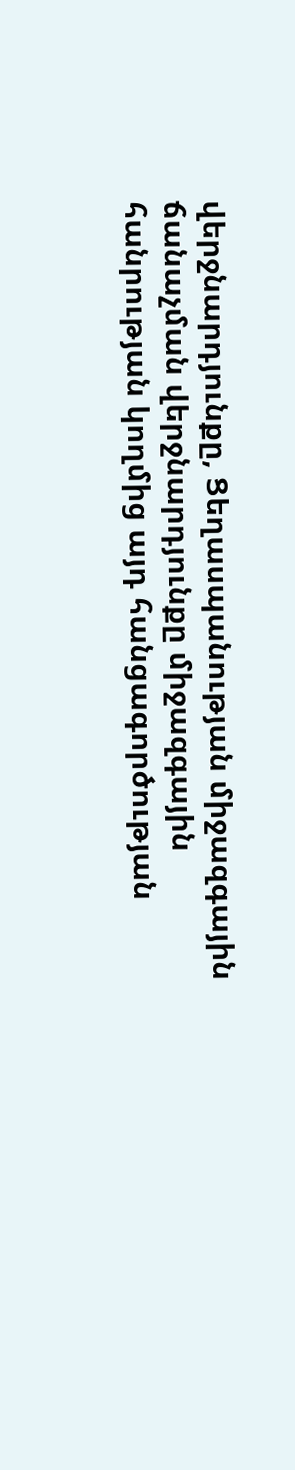վերջնարդյունքը, Ցեղասպանության միջազգային ճանաչման վերջնարդյունքը միջազգային հանրության կողմից այդ հանցագործության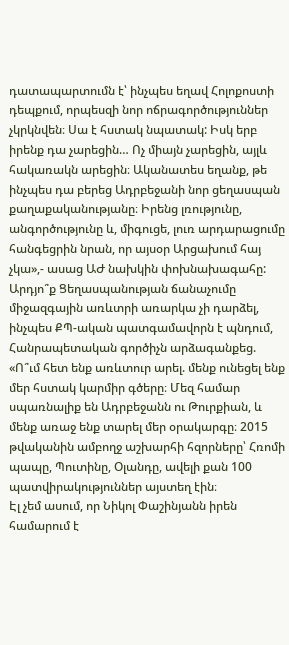դատապարտումն է՝ ինչպես եղավ Հոլոքոստի դեպքում, որպեսզի նոր ոճրագործություններ չկրկնվեն։ Սա է հստակ նպատակ: Իսկ երբ իրենք դա չարեցին… Ոչ միայն չարեցին, այլև հակառակն արեցին։ Ականատես եղանք, թե ինչպես դա բերեց Ադրբեջանի նոր ցեղասպան քաղաքականությանը։ Իրենց լռությունը, անգործությունը և, միգուցե, լուռ արդարացումը հանգեցրին նրան, որ այսօր Արցախում հայ չկա»,- ասաց ԱԺ նախկին փոխնախագահը:
Արդյո՞ք Ցեղասպանության ճանաչումը միջազգային առևտրի առարկա չի դարձել, ինչպես ՔՊ-ական պատգամավորն է պնդում, Հանրապետական գործիչն արձագանքեց.
«Ո՞ւմ հետ ենք առևտուր արել. մենք ունեցել ենք մեր հստակ կարմիր գծերը։ Մեզ համար սպառնալիք են Ադրբեջանն ու Թուրքիան, և մենք առաջ ենք տարել մեր օրակարգը։ 2015 թվականին ամբողջ աշխարհի հզորները՝ Հռոմի պապը, Պուտինը, Օլանդը, ավելի քան 100 պատվիրակություններ այստեղ էին։
Էլ չեմ ասում, որ Նիկոլ Փաշինյանն իրեն համարում է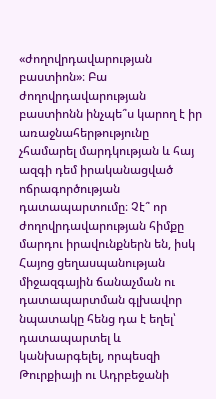«ժողովրդավարության բաստիոն»։ Բա ժողովրդավարության բաստիոնն ինչպե՞ս կարող է իր առաջնահերթությունը չհամարել մարդկության և հայ ազգի դեմ իրականացված ոճրագործության դատապարտումը։ Չէ՞ որ ժողովրդավարության հիմքը մարդու իրավունքներն են, իսկ Հայոց ցեղասպանության միջազգային ճանաչման ու դատապարտման գլխավոր նպատակը հենց դա է եղել՝ դատապարտել և կանխարգելել, որպեսզի Թուրքիայի ու Ադրբեջանի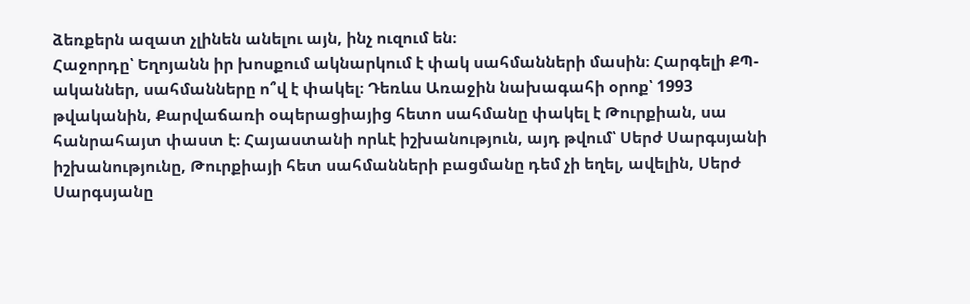ձեռքերն ազատ չլինեն անելու այն, ինչ ուզում են։
Հաջորդը՝ Եղոյանն իր խոսքում ակնարկում է փակ սահմանների մասին։ Հարգելի ՔՊ-ականներ, սահմանները ո՞վ է փակել։ Դեռևս Առաջին նախագահի օրոք՝ 1993 թվականին, Քարվաճառի օպերացիայից հետո սահմանը փակել է Թուրքիան, սա հանրահայտ փաստ է։ Հայաստանի որևէ իշխանություն, այդ թվում՝ Սերժ Սարգսյանի իշխանությունը, Թուրքիայի հետ սահմանների բացմանը դեմ չի եղել, ավելին, Սերժ Սարգսյանը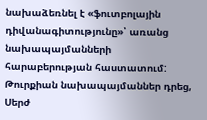նախաձեռնել է «ֆուտբոլային դիվանագիտությունը»՝ առանց նախապայմանների հարաբերության հաստատում: Թուրքիան նախապայմաններ դրեց, Սերժ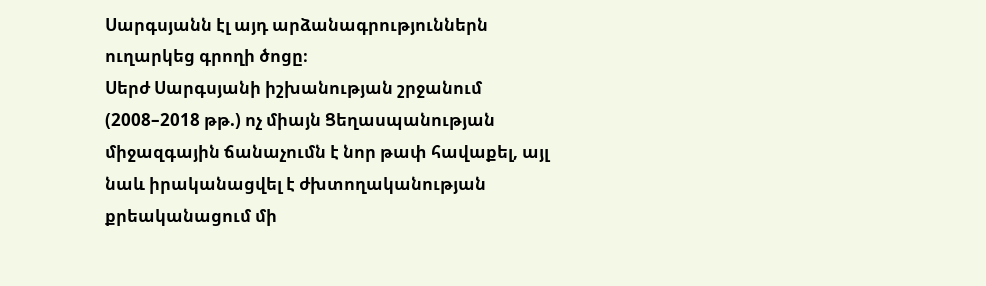Սարգսյանն էլ այդ արձանագրություններն ուղարկեց գրողի ծոցը։
Սերժ Սարգսյանի իշխանության շրջանում (2008–2018 թթ.) ոչ միայն Ցեղասպանության միջազգային ճանաչումն է նոր թափ հավաքել, այլ նաև իրականացվել է ժխտողականության քրեականացում մի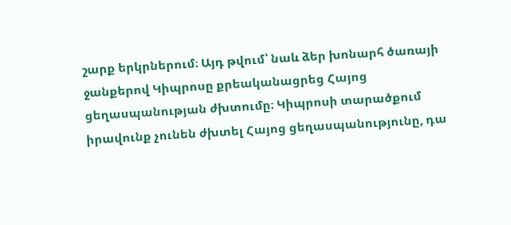շարք երկրներում։ Այդ թվում՝ նաև ձեր խոնարհ ծառայի ջանքերով Կիպրոսը քրեականացրեց Հայոց ցեղասպանության ժխտումը։ Կիպրոսի տարածքում իրավունք չունեն ժխտել Հայոց ցեղասպանությունը, դա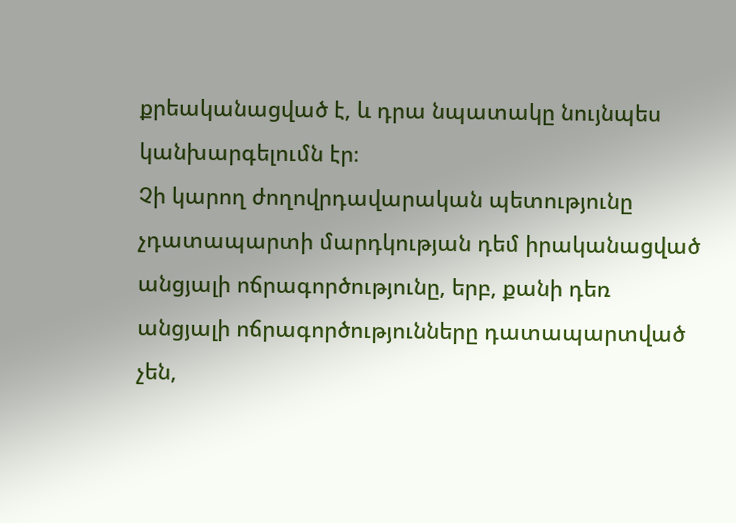քրեականացված է, և դրա նպատակը նույնպես կանխարգելումն էր։
Չի կարող ժողովրդավարական պետությունը չդատապարտի մարդկության դեմ իրականացված անցյալի ոճրագործությունը, երբ, քանի դեռ անցյալի ոճրագործությունները դատապարտված չեն,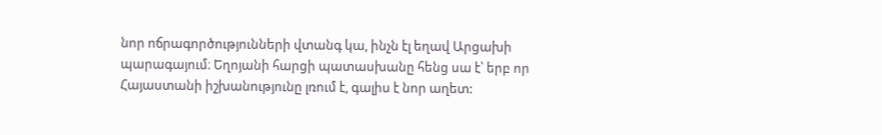նոր ոճրագործությունների վտանգ կա, ինչն էլ եղավ Արցախի պարագայում։ Եղոյանի հարցի պատասխանը հենց սա է՝ երբ որ Հայաստանի իշխանությունը լռում է, գալիս է նոր աղետ: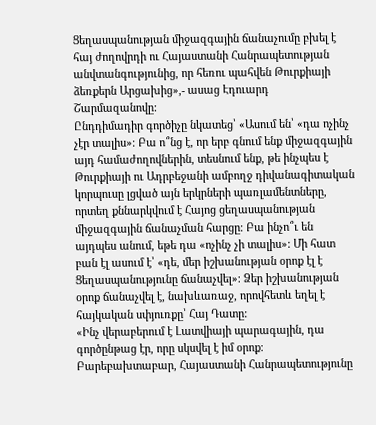Ցեղասպանության միջազգային ճանաչումը բխել է հայ ժողովրդի ու Հայաստանի Հանրապետության անվտանգությունից, որ հեռու պահվեն Թուրքիայի ձեռքերն Արցախից»,- ասաց Էդուարդ Շարմազանովը:
Ընդդիմադիր գործիչը նկատեց՝ «Ասում են՝ «դա ոչինչ չէր տալիս»։ Բա ո՞նց է, որ երբ գնում ենք միջազգային այդ համաժողովներին, տեսնում ենք, թե ինչպես է Թուրքիայի ու Ադրբեջանի ամբողջ դիվանագիտական կորպուսը լցված այն երկրների պառլամենտները, որտեղ քննարկվում է Հայոց ցեղասպանության միջազգային ճանաչման հարցը։ Բա ինչո՞ւ են այդպես անում, եթե դա «ոչինչ չի տալիս»: Մի հատ բան էլ ասում է՝ «դե, մեր իշխանության օրոք էլ է Ցեղասպանությունը ճանաչվել»։ Ձեր իշխանության օրոք ճանաչվել է, նախևառաջ, որովհետև եղել է հայկական սփյուռքը՝ Հայ Դատը:
«Ինչ վերաբերում է Լատվիայի պարագային, դա գործընթաց էր, որը սկսվել է իմ օրոք։ Բարեբախտաբար, Հայաստանի Հանրապետությունը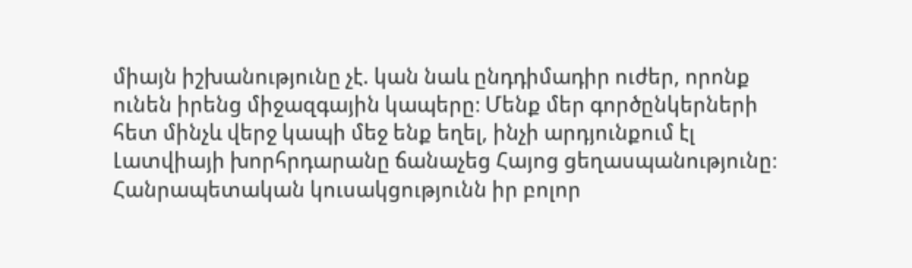միայն իշխանությունը չէ. կան նաև ընդդիմադիր ուժեր, որոնք ունեն իրենց միջազգային կապերը։ Մենք մեր գործընկերների հետ մինչև վերջ կապի մեջ ենք եղել, ինչի արդյունքում էլ Լատվիայի խորհրդարանը ճանաչեց Հայոց ցեղասպանությունը։
Հանրապետական կուսակցությունն իր բոլոր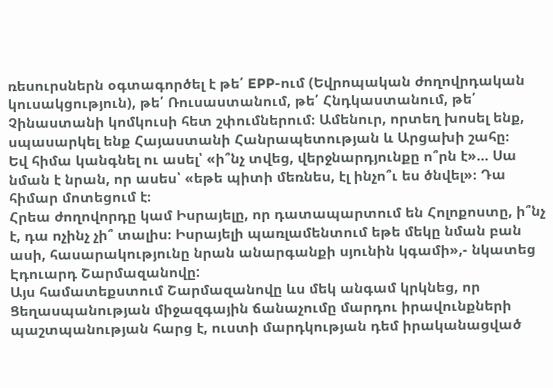ռեսուրսներն օգտագործել է թե՛ EPP-ում (Եվրոպական ժողովրդական կուսակցություն), թե՛ Ռուսաստանում, թե՛ Հնդկաստանում, թե՛ Չինաստանի կոմկուսի հետ շփումներում։ Ամենուր, որտեղ խոսել ենք, սպասարկել ենք Հայաստանի Հանրապետության և Արցախի շահը։
Եվ հիմա կանգնել ու ասել՝ «ի՞նչ տվեց, վերջնարդյունքը ո՞րն է»… Սա նման է նրան, որ ասես՝ «եթե պիտի մեռնես, էլ ինչո՞ւ ես ծնվել»։ Դա հիմար մոտեցում է։
Հրեա ժողովորդը կամ Իսրայելը, որ դատապարտում են Հոլոքոստը, ի՞նչ է, դա ոչինչ չի՞ տալիս։ Իսրայելի պառլամենտում եթե մեկը նման բան ասի, հասարակությունը նրան անարգանքի սյունին կգամի»,- նկատեց Էդուարդ Շարմազանովը:
Այս համատեքստում Շարմազանովը ևս մեկ անգամ կրկնեց, որ Ցեղասպանության միջազգային ճանաչումը մարդու իրավունքների պաշտպանության հարց է, ուստի մարդկության դեմ իրականացված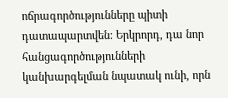ոճրագործությունները պիտի դատապարտվեն: Երկրորդ, դա նոր հանցագործությունների կանխարգելման նպատակ ունի, որն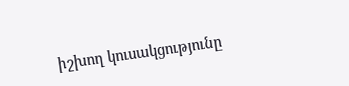իշխող կուսակցությունը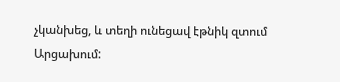չկանխեց, և տեղի ունեցավ էթնիկ զտում Արցախում: